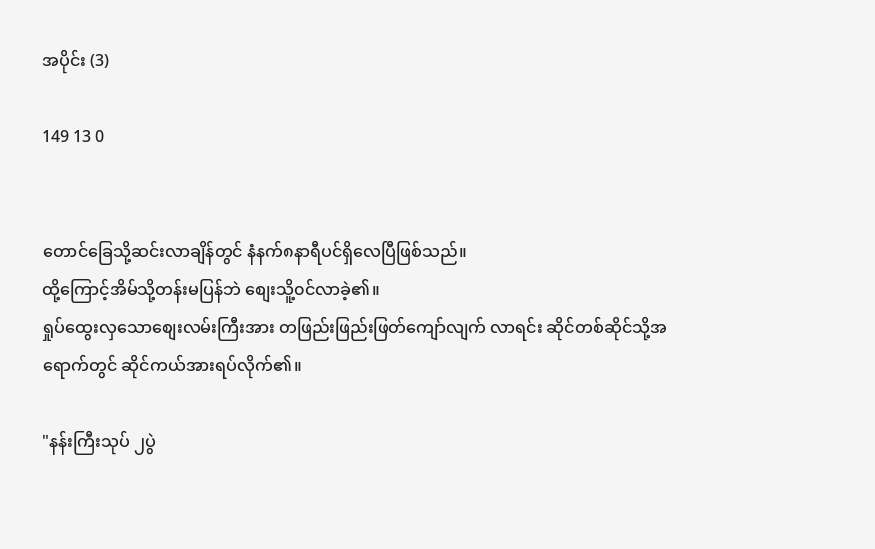အပိုင်း (3)

149 13 0


တောင်ခြေသို့ဆင်းလာချိန်တွင် နံနက်၈နာရီပင်ရှိလေပြီဖြစ်သည်။
ထို့ကြောင့်အိမ်သို့တန်းမပြန်ဘဲ စျေးသိူ့၀င်လာခဲ့၏။
ရှုပ်ထွေးလှသောစျေးလမ်းကြီးအား တဖြည်းဖြည်းဖြတ်ကျော်လျက် လာရင်း ဆိုင်တစ်ဆိုင်သို့အရောက်တွင် ဆိုင်ကယ်အားရပ်လိုက်၏။

"နန်းကြီးသုပ် ၂ပွဲ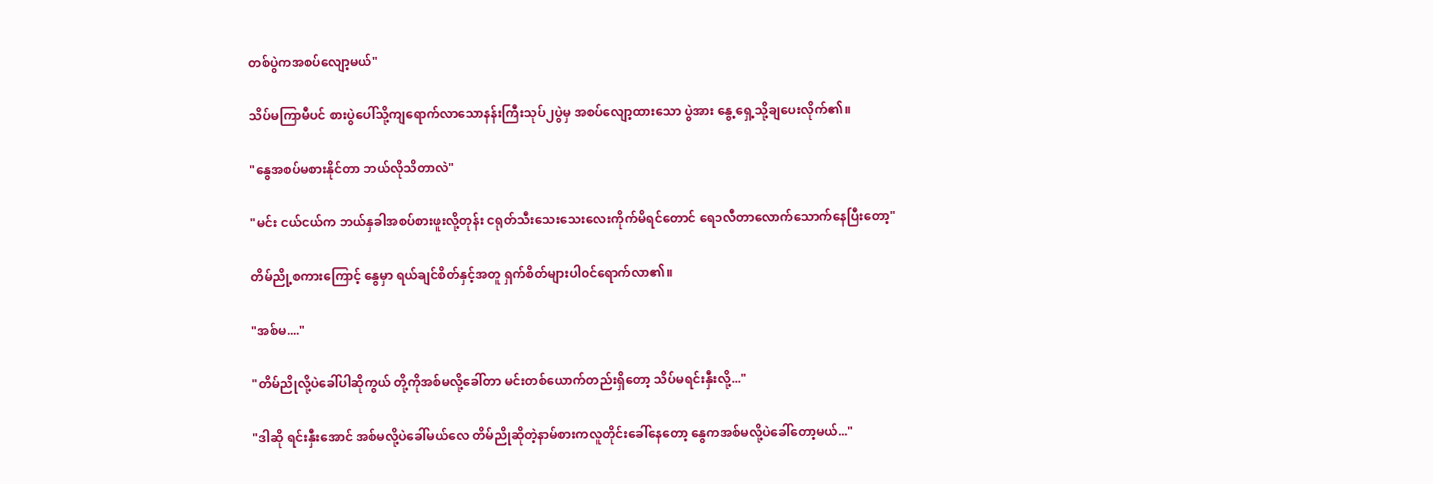တစ်ပွဲကအစပ်လျော့မယ်"

သိပ်မကြာမီပင် စားပွဲပေါ်သို့ကျရောက်လာသောနန်းကြီးသုပ်၂ပွဲမှ အစပ်လျော့ထားသော ပွဲအား နွေ့ရှေ့သို့ချပေးလိုက်၏။

"နွေအစပ်မစားနိုင်တာ ဘယ်လိုသိတာလဲ"

"မင်း ငယ်ငယ်က ဘယ်နှခါအစပ်စားဖူးလို့တုန်း ငရုတ်သီးသေးသေးလေးကိုက်မိရင်တောင် ရေ၁လီတာလောက်သောက်နေပြီးတော့"

တိမ်ညို့စကားကြောင့် နွေမှာ ရယ်ချင်စိတ်နှင့်အတူ ရှက်စိတ်များပါ၀င်ရောက်လာ၏။

"အစ်မ...."

"တိမ်ညိုလို့ပဲခေါ်ပါဆိုကွယ် တို့ကိုအစ်မလို့ခေါ်တာ မင်းတစ်ယောက်တည်းရှိတော့ သိပ်မရင်းနှီးလို့..."

"ဒါဆို ရင်းနှီးအောင် အစ်မလို့ပဲခေါ်မယ်လေ တိမ်ညိုဆိုတဲ့နာမ်စားကလူတိုင်းခေါ်နေတော့ နွေကအစ်မလို့ပဲခေါ်တော့မယ်..."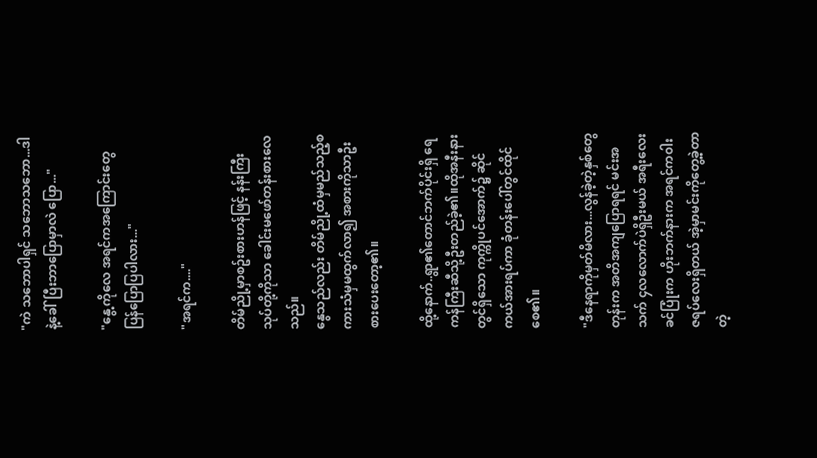"ကဲ သဘောပါရှင် သဘောသဘော...ဒါနဲ့ခေါ်ပြီးဘာပြောမှာလဲ ပြော..."

"နွေ့ကိုလေ အရင်ကအကြောင်းတွေပြန်ပြောပြပါလား..."

"အရင်က...."

တိမ်ညို့မှာစဥ်းစားဟန်ဖြင့် နန်းကြီးသုပ်တို့ကိုသာ ခေါင်းမဖော်တန်းစားလေသည်။
နွေသည်လည်း တိမ်ညို့ထံမှမည်သည့်စကားသံမှမထွက်လာ၍ အစားကိုသာဦးစားပေးတော့၏။

ထို့နောက်..ရွာ၏တောင်ဘက်ပိုင်းရှိ ရေကန်ကြီးဆီသို့ဦးတည်ခဲ့၏။ထိုအနီးနားတွင်ရှိသော ကုက္ကိုပင်အောက်၌ ဆိုင်ကယ်အားရပ်ကာ ခုံတန်းပေါ်တွင်ထိုင်စေ၏။

"ဒီနေရာကိုမှတ်မိလား...လွန်ခဲ့တဲ့နှစ်တွေတုန်းက အတိအကျပြောရရင် မင်းအသက် ၄လလောက်ပဲရှိဦးမယ် အရီးလေးခင်ပြုံးက ဟိုးဘက်နားက အရင်က၀ါးဇရပ်လေးရှိတယ် အဲ့မှာမင်းကိုတွေ့ခဲ့တာတဲ့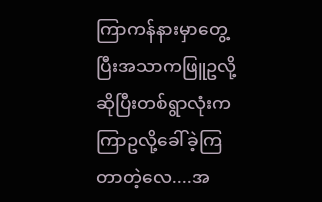ကြာကန်နားမှာတွေ့ပြီးအသာကဖြူဥလို့ဆိုပြီးတစ်ရွာလုံးကကြာဥလို့ခေါ်ခဲ့ကြတာတဲ့လေ....အ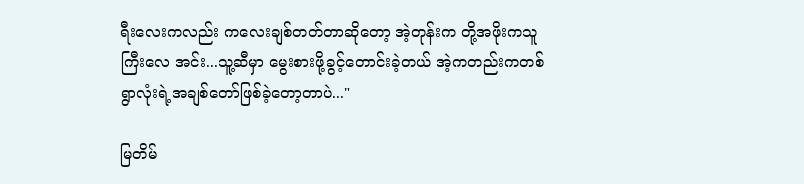ရီးလေးကလည်း ကလေးချစ်တတ်တာဆိုတော့ အဲ့တုန်းက တို့အဖိုးကသူကြီးလေ အင်း...သူ့ဆီမှာ မွေးစားဖို့ခွင့်တောင်းခဲ့တယ် အဲ့ကတည်းကတစ်ရွာလုံးရဲ့အချစ်တော်ဖြစ်ခဲ့တော့တာပဲ..."

မြတိမ်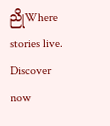ညိုWhere stories live. Discover now